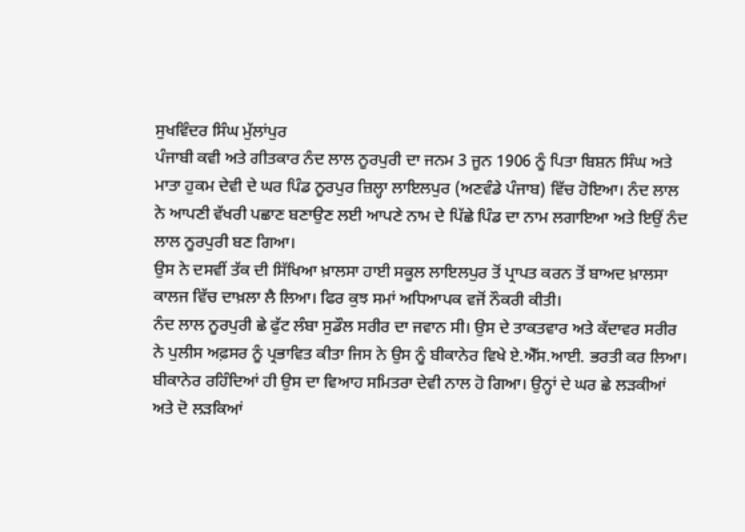ਸੁਖਵਿੰਦਰ ਸਿੰਘ ਮੁੱਲਾਂਪੁਰ
ਪੰਜਾਬੀ ਕਵੀ ਅਤੇ ਗੀਤਕਾਰ ਨੰਦ ਲਾਲ ਨੂਰਪੁਰੀ ਦਾ ਜਨਮ 3 ਜੂਨ 1906 ਨੂੰ ਪਿਤਾ ਬਿਸ਼ਨ ਸਿੰਘ ਅਤੇ ਮਾਤਾ ਹੁਕਮ ਦੇਵੀ ਦੇ ਘਰ ਪਿੰਡ ਨੂਰਪੁਰ ਜ਼ਿਲ੍ਹਾ ਲਾਇਲਪੁਰ (ਅਣਵੰਡੇ ਪੰਜਾਬ) ਵਿੱਚ ਹੋਇਆ। ਨੰਦ ਲਾਲ ਨੇ ਆਪਣੀ ਵੱਖਰੀ ਪਛਾਣ ਬਣਾਉਣ ਲਈ ਆਪਣੇ ਨਾਮ ਦੇ ਪਿੱਛੇ ਪਿੰਡ ਦਾ ਨਾਮ ਲਗਾਇਆ ਅਤੇ ਇਉਂ ਨੰਦ ਲਾਲ ਨੂਰਪੁਰੀ ਬਣ ਗਿਆ।
ਉਸ ਨੇ ਦਸਵੀਂ ਤੱਕ ਦੀ ਸਿੱਖਿਆ ਖ਼ਾਲਸਾ ਹਾਈ ਸਕੂਲ ਲਾਇਲਪੁਰ ਤੋਂ ਪ੍ਰਾਪਤ ਕਰਨ ਤੋਂ ਬਾਅਦ ਖ਼ਾਲਸਾ ਕਾਲਜ ਵਿੱਚ ਦਾਖ਼ਲਾ ਲੈ ਲਿਆ। ਫਿਰ ਕੁਝ ਸਮਾਂ ਅਧਿਆਪਕ ਵਜੋਂ ਨੌਕਰੀ ਕੀਤੀ।
ਨੰਦ ਲਾਲ ਨੂਰਪੁਰੀ ਛੇ ਫੁੱਟ ਲੰਬਾ ਸੁਡੌਲ ਸਰੀਰ ਦਾ ਜਵਾਨ ਸੀ। ਉਸ ਦੇ ਤਾਕਤਵਾਰ ਅਤੇ ਕੱਦਾਵਰ ਸਰੀਰ ਨੇ ਪੁਲੀਸ ਅਫ਼ਸਰ ਨੂੰ ਪ੍ਰਭਾਵਿਤ ਕੀਤਾ ਜਿਸ ਨੇ ਉਸ ਨੂੰ ਬੀਕਾਨੇਰ ਵਿਖੇ ਏ.ਐੱਸ.ਆਈ. ਭਰਤੀ ਕਰ ਲਿਆ। ਬੀਕਾਨੇਰ ਰਹਿੰਦਿਆਂ ਹੀ ਉਸ ਦਾ ਵਿਆਹ ਸਮਿਤਰਾ ਦੇਵੀ ਨਾਲ ਹੋ ਗਿਆ। ਉਨ੍ਹਾਂ ਦੇ ਘਰ ਛੇ ਲੜਕੀਆਂ ਅਤੇ ਦੋ ਲੜਕਿਆਂ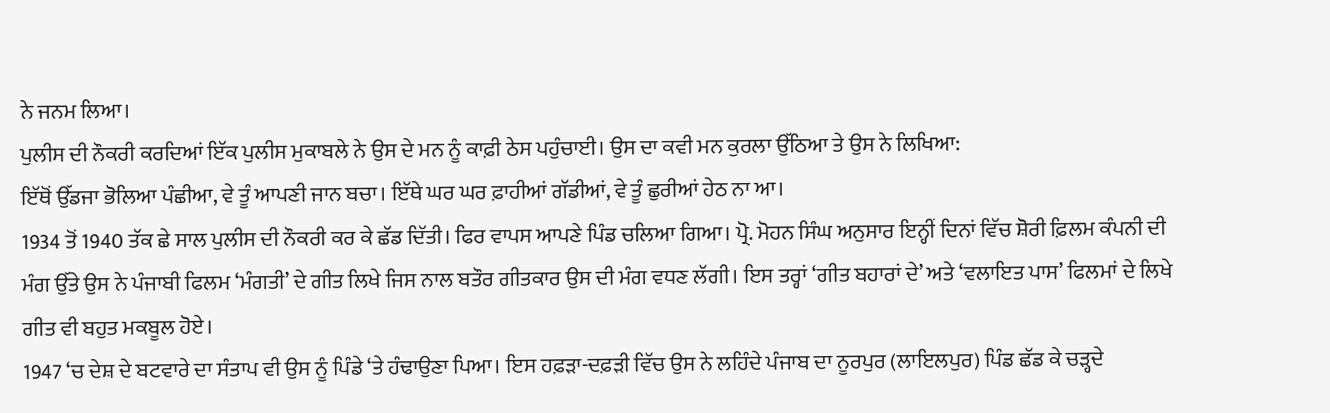ਨੇ ਜਨਮ ਲਿਆ।
ਪੁਲੀਸ ਦੀ ਨੌਕਰੀ ਕਰਦਿਆਂ ਇੱਕ ਪੁਲੀਸ ਮੁਕਾਬਲੇ ਨੇ ਉਸ ਦੇ ਮਨ ਨੂੰ ਕਾਫ਼ੀ ਠੇਸ ਪਹੁੰਚਾਈ। ਉਸ ਦਾ ਕਵੀ ਮਨ ਕੁਰਲਾ ਉੱਠਿਆ ਤੇ ਉਸ ਨੇ ਲਿਖਿਆ:
ਇੱਥੋਂ ਉੱਡਜਾ ਭੋਲਿਆ ਪੰਛੀਆ, ਵੇ ਤੂੰ ਆਪਣੀ ਜਾਨ ਬਚਾ। ਇੱਥੇ ਘਰ ਘਰ ਫ਼ਾਹੀਆਂ ਗੱਡੀਆਂ, ਵੇ ਤੂੰ ਛੁਰੀਆਂ ਹੇਠ ਨਾ ਆ।
1934 ਤੋਂ 1940 ਤੱਕ ਛੇ ਸਾਲ ਪੁਲੀਸ ਦੀ ਨੌਕਰੀ ਕਰ ਕੇ ਛੱਡ ਦਿੱਤੀ। ਫਿਰ ਵਾਪਸ ਆਪਣੇ ਪਿੰਡ ਚਲਿਆ ਗਿਆ। ਪ੍ਰੋ. ਮੋਹਨ ਸਿੰਘ ਅਨੁਸਾਰ ਇਨ੍ਹੀਂ ਦਿਨਾਂ ਵਿੱਚ ਸ਼ੋਰੀ ਫ਼ਿਲਮ ਕੰਪਨੀ ਦੀ ਮੰਗ ਉੱਤੇ ਉਸ ਨੇ ਪੰਜਾਬੀ ਫਿਲਮ ‘ਮੰਗਤੀ’ ਦੇ ਗੀਤ ਲਿਖੇ ਜਿਸ ਨਾਲ ਬਤੌਰ ਗੀਤਕਾਰ ਉਸ ਦੀ ਮੰਗ ਵਧਣ ਲੱਗੀ। ਇਸ ਤਰ੍ਹਾਂ ‘ਗੀਤ ਬਹਾਰਾਂ ਦੇ’ ਅਤੇ ‘ਵਲਾਇਤ ਪਾਸ’ ਫਿਲਮਾਂ ਦੇ ਲਿਖੇ ਗੀਤ ਵੀ ਬਹੁਤ ਮਕਬੂਲ ਹੋਏ।
1947 ‘ਚ ਦੇਸ਼ ਦੇ ਬਟਵਾਰੇ ਦਾ ਸੰਤਾਪ ਵੀ ਉਸ ਨੂੰ ਪਿੰਡੇ ‘ਤੇ ਹੰਢਾਉਣਾ ਪਿਆ। ਇਸ ਹਫ਼ੜਾ-ਦਫ਼ੜੀ ਵਿੱਚ ਉਸ ਨੇ ਲਹਿੰਦੇ ਪੰਜਾਬ ਦਾ ਨੂਰਪੁਰ (ਲਾਇਲਪੁਰ) ਪਿੰਡ ਛੱਡ ਕੇ ਚੜ੍ਹਦੇ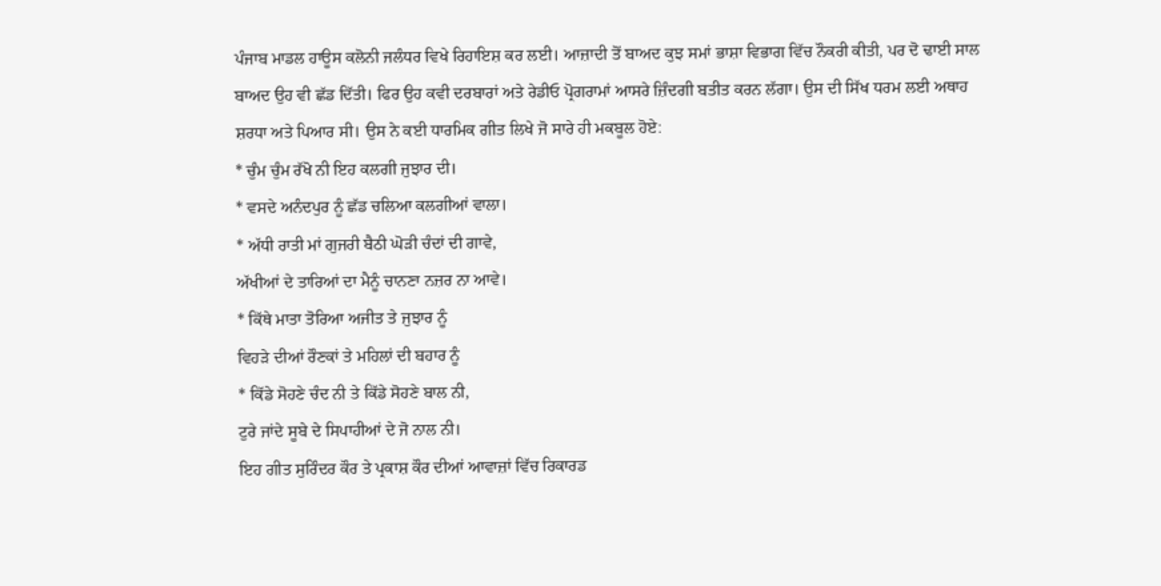ਪੰਜਾਬ ਮਾਡਲ ਹਾਊਸ ਕਲੋਨੀ ਜਲੰਧਰ ਵਿਖੇ ਰਿਹਾਇਸ਼ ਕਰ ਲਈ। ਆਜ਼ਾਦੀ ਤੋਂ ਬਾਅਦ ਕੁਝ ਸਮਾਂ ਭਾਸ਼ਾ ਵਿਭਾਗ ਵਿੱਚ ਨੌਕਰੀ ਕੀਤੀ, ਪਰ ਦੋ ਢਾਈ ਸਾਲ ਬਾਅਦ ਉਹ ਵੀ ਛੱਡ ਦਿੱਤੀ। ਫਿਰ ਉਹ ਕਵੀ ਦਰਬਾਰਾਂ ਅਤੇ ਰੇਡੀਓ ਪ੍ਰੋਗਰਾਮਾਂ ਆਸਰੇ ਜ਼ਿੰਦਗੀ ਬਤੀਤ ਕਰਨ ਲੱਗਾ। ਉਸ ਦੀ ਸਿੱਖ ਧਰਮ ਲਈ ਅਥਾਹ ਸ਼ਰਧਾ ਅਤੇ ਪਿਆਰ ਸੀ। ਉਸ ਨੇ ਕਈ ਧਾਰਮਿਕ ਗੀਤ ਲਿਖੇ ਜੋ ਸਾਰੇ ਹੀ ਮਕਬੂਲ ਹੋਏ:
* ਚੁੰਮ ਚੁੰਮ ਰੱਖੋ ਨੀ ਇਹ ਕਲਗੀ ਜੁਝਾਰ ਦੀ।
* ਵਸਦੇ ਅਨੰਦਪੁਰ ਨੂੰ ਛੱਡ ਚਲਿਆ ਕਲਗੀਆਂ ਵਾਲਾ।
* ਅੱਧੀ ਰਾਤੀ ਮਾਂ ਗੁਜਰੀ ਬੈਠੀ ਘੋੜੀ ਚੰਦਾਂ ਦੀ ਗਾਵੇ,
ਅੱਖੀਆਂ ਦੇ ਤਾਰਿਆਂ ਦਾ ਮੈਨੂੰ ਚਾਨਣਾ ਨਜ਼ਰ ਨਾ ਆਵੇ।
* ਕਿੱਥੇ ਮਾਤਾ ਤੋਰਿਆ ਅਜੀਤ ਤੇ ਜੁਝਾਰ ਨੂੰ
ਵਿਹੜੇ ਦੀਆਂ ਰੌਣਕਾਂ ਤੇ ਮਹਿਲਾਂ ਦੀ ਬਹਾਰ ਨੂੰ
* ਕਿੱਡੇ ਸੋਹਣੇ ਚੰਦ ਨੀ ਤੇ ਕਿੱਡੇ ਸੋਹਣੇ ਬਾਲ ਨੀ,
ਟੁਰੇ ਜਾਂਦੇ ਸੂਬੇ ਦੇ ਸਿਪਾਹੀਆਂ ਦੇ ਜੋ ਨਾਲ ਨੀ।
ਇਹ ਗੀਤ ਸੁਰਿੰਦਰ ਕੌਰ ਤੇ ਪ੍ਰਕਾਸ਼ ਕੌਰ ਦੀਆਂ ਆਵਾਜ਼ਾਂ ਵਿੱਚ ਰਿਕਾਰਡ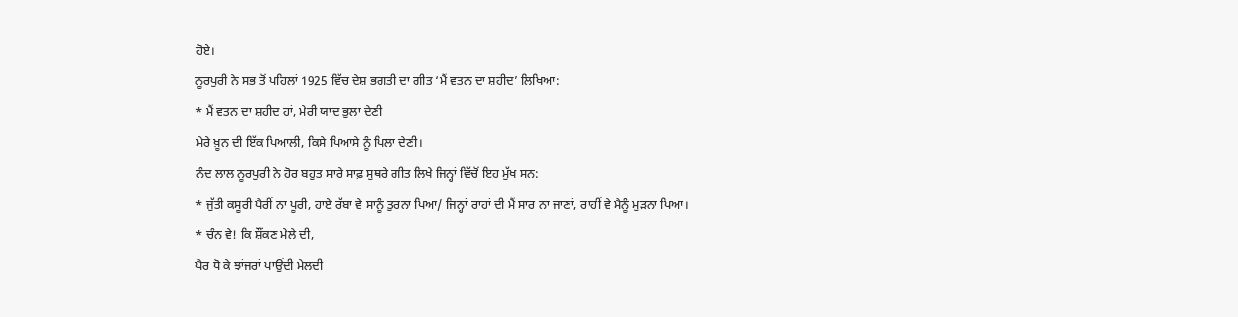ਹੋਏ।
ਨੂਰਪੁਰੀ ਨੇ ਸਭ ਤੋਂ ਪਹਿਲਾਂ 1925 ਵਿੱਚ ਦੇਸ਼ ਭਗਤੀ ਦਾ ਗੀਤ ‘ਮੈਂ ਵਤਨ ਦਾ ਸ਼ਹੀਦ’ ਲਿਖਿਆ:
* ਮੈਂ ਵਤਨ ਦਾ ਸ਼ਹੀਦ ਹਾਂ, ਮੇਰੀ ਯਾਦ ਭੁਲਾ ਦੇਣੀ
ਮੇਰੇ ਖ਼ੂਨ ਦੀ ਇੱਕ ਪਿਆਲੀ, ਕਿਸੇ ਪਿਆਸੇ ਨੂੰ ਪਿਲਾ ਦੇਣੀ।
ਨੰਦ ਲਾਲ ਨੂਰਪੁਰੀ ਨੇ ਹੋਰ ਬਹੁਤ ਸਾਰੇ ਸਾਫ਼ ਸੁਥਰੇ ਗੀਤ ਲਿਖੇ ਜਿਨ੍ਹਾਂ ਵਿੱਚੋਂ ਇਹ ਮੁੱਖ ਸਨ:
* ਜੁੱਤੀ ਕਸੂਰੀ ਪੈਰੀਂ ਨਾ ਪੂਰੀ, ਹਾਏ ਰੱਬਾ ਵੇ ਸਾਨੂੰ ਤੁਰਨਾ ਪਿਆ/ ਜਿਨ੍ਹਾਂ ਰਾਹਾਂ ਦੀ ਮੈਂ ਸਾਰ ਨਾ ਜਾਣਾਂ, ਰਾਹੀਂ ਵੇ ਮੈਨੂੰ ਮੁੜਨਾ ਪਿਆ।
* ਚੰਨ ਵੇ! ਕਿ ਸ਼ੌਂਕਣ ਮੇਲੇ ਦੀ,
ਪੈਰ ਧੋ ਕੇ ਝਾਂਜਰਾਂ ਪਾਉਂਦੀ ਮੇਲਦੀ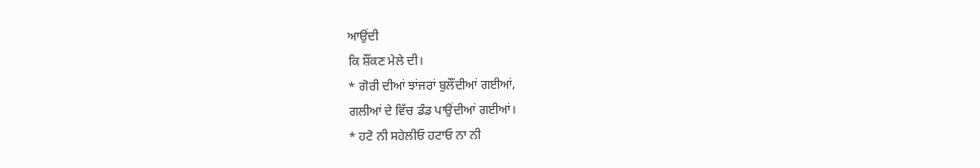ਆਉਂਦੀ
ਕਿ ਸ਼ੌਂਕਣ ਮੇਲੇ ਦੀ।
* ਗੋਰੀ ਦੀਆਂ ਝਾਂਜਰਾਂ ਬੁਲੌਂਦੀਆਂ ਗਈਆਂ,
ਗਲੀਆਂ ਦੇ ਵਿੱਚ ਡੰਡ ਪਾਉਂਦੀਆਂ ਗਈਆਂ।
* ਹਟੋ ਨੀ ਸਹੇਲੀਓ ਹਟਾਓ ਨਾ ਨੀ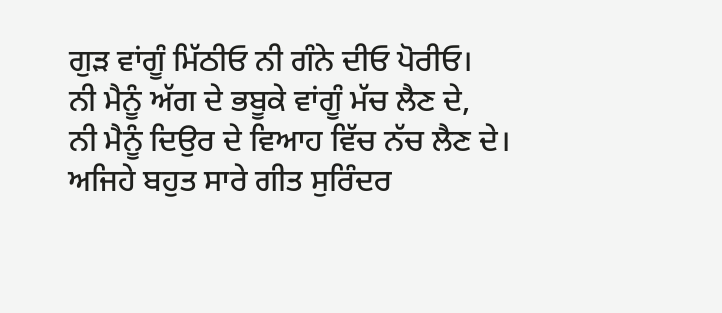ਗੁੜ ਵਾਂਗੂੰ ਮਿੱਠੀਓ ਨੀ ਗੰਨੇ ਦੀਓ ਪੋਰੀਓ।
ਨੀ ਮੈਨੂੰ ਅੱਗ ਦੇ ਭਬੂਕੇ ਵਾਂਗੂੰ ਮੱਚ ਲੈਣ ਦੇ,
ਨੀ ਮੈਨੂੰ ਦਿਉਰ ਦੇ ਵਿਆਹ ਵਿੱਚ ਨੱਚ ਲੈਣ ਦੇ।
ਅਜਿਹੇ ਬਹੁਤ ਸਾਰੇ ਗੀਤ ਸੁਰਿੰਦਰ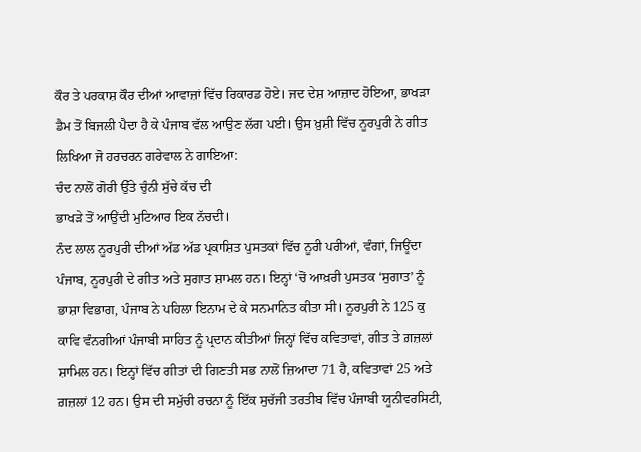ਕੌਰ ਤੇ ਪਰਕਾਸ਼ ਕੌਰ ਦੀਆਂ ਆਵਾਜ਼ਾਂ ਵਿੱਚ ਰਿਕਾਰਡ ਹੋਏ। ਜਦ ਦੇਸ਼ ਆਜ਼ਾਦ ਹੋਇਆ, ਭਾਖੜਾ ਡੈਮ ਤੋਂ ਬਿਜਲੀ ਪੈਦਾ ਹੈ ਕੇ ਪੰਜਾਬ ਵੱਲ ਆਉਣ ਲੱਗ ਪਈ। ਉਸ ਖ਼ੁਸ਼ੀ ਵਿੱਚ ਨੂਰਪੁਰੀ ਨੇ ਗੀਤ ਲਿਖਿਆ ਜੋ ਹਰਚਰਨ ਗਰੇਵਾਲ ਨੇ ਗਾਇਆ:
ਚੰਦ ਨਾਲੋਂ ਗੋਰੀ ਉੱਤੇ ਚੁੰਨੀ ਸੁੱਚੇ ਕੱਚ ਦੀ
ਭਾਖੜੇ ਤੋਂ ਆਉਂਦੀ ਮੁਟਿਆਰ ਇਕ ਨੱਚਦੀ।
ਨੰਦ ਲਾਲ ਨੂਰਪੁਰੀ ਦੀਆਂ ਅੱਡ ਅੱਡ ਪ੍ਰਕਾਸ਼ਿਤ ਪੁਸਤਕਾਂ ਵਿੱਚ ਨੂਰੀ ਪਰੀਆਂ, ਵੰਗਾਂ, ਜਿਊਂਦਾ ਪੰਜਾਬ, ਨੂਰਪੁਰੀ ਦੇ ਗੀਤ ਅਤੇ ਸੁਗਾਤ ਸ਼ਾਮਲ ਹਨ। ਇਨ੍ਹਾਂ ‘ਚੋਂ ਆਖ਼ਰੀ ਪੁਸਤਕ ‘ਸੁਗਾਤ’ ਨੂੰ ਭਾਸ਼ਾ ਵਿਭਾਗ, ਪੰਜਾਬ ਨੇ ਪਹਿਲਾ ਇਨਾਮ ਦੇ ਕੇ ਸਨਮਾਨਿਤ ਕੀਤਾ ਸੀ। ਨੂਰਪੁਰੀ ਨੇ 125 ਕੁ ਕਾਵਿ ਵੰਨਗੀਆਂ ਪੰਜਾਬੀ ਸਾਹਿਤ ਨੂੰ ਪ੍ਰਦਾਨ ਕੀਤੀਆਂ ਜਿਨ੍ਹਾਂ ਵਿੱਚ ਕਵਿਤਾਵਾਂ, ਗੀਤ ਤੇ ਗ਼ਜ਼ਲਾਂ ਸ਼ਾਮਿਲ ਹਨ। ਇਨ੍ਹਾਂ ਵਿੱਚ ਗੀਤਾਂ ਦੀ ਗਿਣਤੀ ਸਭ ਨਾਲੋਂ ਜ਼ਿਆਦਾ 71 ਹੈ, ਕਵਿਤਾਵਾਂ 25 ਅਤੇ ਗ਼ਜ਼ਲਾਂ 12 ਹਨ। ਉਸ ਦੀ ਸਮੁੱਚੀ ਰਚਨਾ ਨੂੰ ਇੱਕ ਸੁਚੱਜੀ ਤਰਤੀਬ ਵਿੱਚ ਪੰਜਾਬੀ ਯੂਨੀਵਰਸਿਟੀ,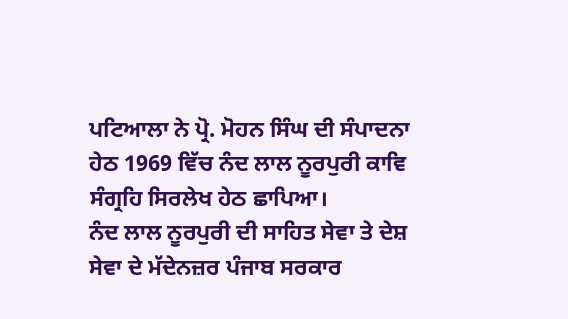ਪਟਿਆਲਾ ਨੇ ਪ੍ਰੋ. ਮੋਹਨ ਸਿੰਘ ਦੀ ਸੰਪਾਦਨਾ ਹੇਠ 1969 ਵਿੱਚ ਨੰਦ ਲਾਲ ਨੂਰਪੁਰੀ ਕਾਵਿ ਸੰਗ੍ਰਹਿ ਸਿਰਲੇਖ ਹੇਠ ਛਾਪਿਆ।
ਨੰਦ ਲਾਲ ਨੂਰਪੁਰੀ ਦੀ ਸਾਹਿਤ ਸੇਵਾ ਤੇ ਦੇਸ਼ ਸੇਵਾ ਦੇ ਮੱਦੇਨਜ਼ਰ ਪੰਜਾਬ ਸਰਕਾਰ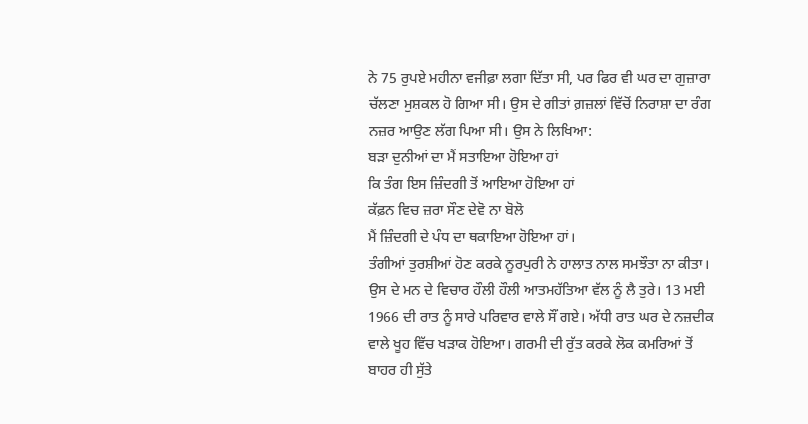ਨੇ 75 ਰੁਪਏ ਮਹੀਨਾ ਵਜੀਫ਼ਾ ਲਗਾ ਦਿੱਤਾ ਸੀ, ਪਰ ਫਿਰ ਵੀ ਘਰ ਦਾ ਗੁਜ਼ਾਰਾ ਚੱਲਣਾ ਮੁਸ਼ਕਲ ਹੋ ਗਿਆ ਸੀ। ਉਸ ਦੇ ਗੀਤਾਂ ਗ਼ਜ਼ਲਾਂ ਵਿੱਚੋਂ ਨਿਰਾਸ਼ਾ ਦਾ ਰੰਗ ਨਜ਼ਰ ਆਉਣ ਲੱਗ ਪਿਆ ਸੀ। ਉਸ ਨੇ ਲਿਖਿਆ:
ਬੜਾ ਦੁਨੀਆਂ ਦਾ ਮੈਂ ਸਤਾਇਆ ਹੋਇਆ ਹਾਂ
ਕਿ ਤੰਗ ਇਸ ਜ਼ਿੰਦਗੀ ਤੋਂ ਆਇਆ ਹੋਇਆ ਹਾਂ
ਕੱਫ਼ਨ ਵਿਚ ਜ਼ਰਾ ਸੌਣ ਦੇਵੋ ਨਾ ਬੋਲੋ
ਮੈਂ ਜ਼ਿੰਦਗੀ ਦੇ ਪੰਧ ਦਾ ਥਕਾਇਆ ਹੋਇਆ ਹਾਂ।
ਤੰਗੀਆਂ ਤੁਰਸ਼ੀਆਂ ਹੋਣ ਕਰਕੇ ਨੂਰਪੁਰੀ ਨੇ ਹਾਲਾਤ ਨਾਲ ਸਮਝੌਤਾ ਨਾ ਕੀਤਾ। ਉਸ ਦੇ ਮਨ ਦੇ ਵਿਚਾਰ ਹੌਲੀ ਹੌਲੀ ਆਤਮਹੱਤਿਆ ਵੱਲ ਨੂੰ ਲੈ ਤੁਰੇ। 13 ਮਈ 1966 ਦੀ ਰਾਤ ਨੂੰ ਸਾਰੇ ਪਰਿਵਾਰ ਵਾਲੇ ਸੌਂ ਗਏ। ਅੱਧੀ ਰਾਤ ਘਰ ਦੇ ਨਜ਼ਦੀਕ ਵਾਲੇ ਖੂਹ ਵਿੱਚ ਖੜਾਕ ਹੋਇਆ। ਗਰਮੀ ਦੀ ਰੁੱਤ ਕਰਕੇ ਲੋਕ ਕਮਰਿਆਂ ਤੋਂ ਬਾਹਰ ਹੀ ਸੁੱਤੇ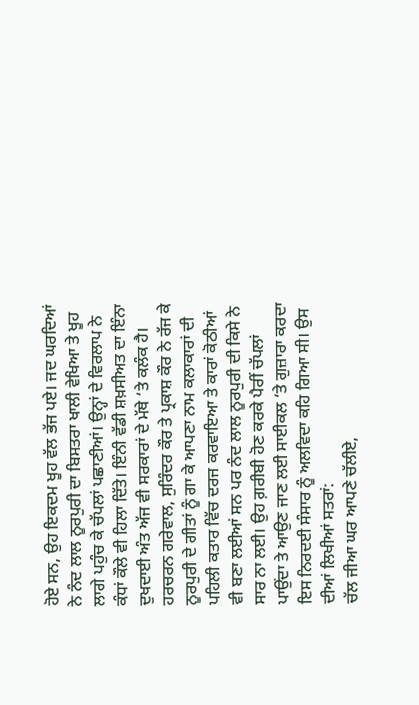ਹੋਏ ਸਨ, ਉਹ ਇਕਦਮ ਖੂਹ ਵੱਲ ਭੱਜ ਪਏ। ਜਦ ਘਰਦਿਆਂ ਨੇ ਨੰਦ ਲਾਲ ਨੂਰਪੁਰੀ ਦਾ ਬਿਸਤਰਾ ਖਾਲੀ ਵੇਖਿਆ ਤੇ ਖੂਹ ਲਾਗੇ ਪਹੁੰਚ ਕੇ ਚੱਪਲਾਂ ਪਛਾਣੀਆਂ। ਉਨ੍ਹਾਂ ਦੇ ਵਿਰਲਾਪ ਨੇ ਕੰਧਾਂ ਕੌਲੇ ਵੀ ਹਿਲਾ ਦਿੱਤੇ। ਇੰਨੀ ਵੱਡੀ ਸ਼ਖ਼ਸੀਅਤ ਦਾ ਇੰਨਾ ਦੁਖਦਾਈ ਅੰਤ ਅੱਜ ਵੀ ਸਰਕਾਰਾਂ ਦੇ ਮੱਥੇ ‘ਤੇ ਕਲੰਕ ਹੈ। ਹਰਚਰਨ ਗਰੇਵਾਲ, ਸੁਰਿੰਦਰ ਕੌਰ ਤੇ ਪ੍ਰਕਾਸ਼ ਕੌਰ ਨੇ ਰੱਜ ਕੇ ਨੂਰਪੁਰੀ ਦੇ ਗੀਤਾਂ ਨੂੰ ਗਾ ਕੇ ਆਪਣਾ ਨਾਮ ਕਲਾਕਾਰਾਂ ਦੀ ਪਹਿਲੀ ਕਤਾਰ ਵਿੱਚ ਦਰਜ ਕਰਵਾਇਆ ਤੇ ਕਾਰਾਂ ਕੋਠੀਆਂ ਵੀ ਬਣਾ ਲਈਆਂ ਸਨ ਪਰ ਨੰਦ ਲਾਲ ਨੂਰਪੁਰੀ ਦੀ ਕਿਸੇ ਨੇ ਸਾਰ ਨਾ ਲਈ। ਉਹ ਗ਼ਰੀਬੀ ਹੋਣ ਕਰਕੇ ਪੈਰੀਂ ਚੱਪਲਾਂ ਪਾਉਂਦਾ ਤੇ ਆਉਣ ਜਾਣ ਲਈ ਸਾਈਕਲ ‘ਤੇ ਗੁਜ਼ਾਰਾ ਕਰਦਾ ਇਸ ਨਿਰਦਈ ਸੰਸਾਰ ਨੂੰ ਅਲਵਿਦਾ ਕਹਿ ਗਿਆ ਸੀ। ਉਸ ਦੀਆਂ ਲਿਖੀਆਂ ਸਤਰਾਂ:
ਚੱਲ ਜੀਆ ਘਰ ਆਪਣੇ ਚੱਲੀਏ,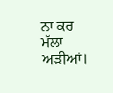ਨਾ ਕਰ ਮੱਲਾ ਅੜੀਆਂ।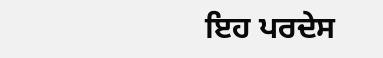ਇਹ ਪਰਦੇਸ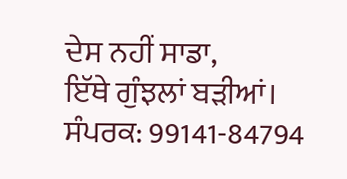ਦੇਸ ਨਹੀਂ ਸਾਡਾ,
ਇੱਥੇ ਗੁੰਝਲਾਂ ਬੜੀਆਂ।
ਸੰਪਰਕ: 99141-84794